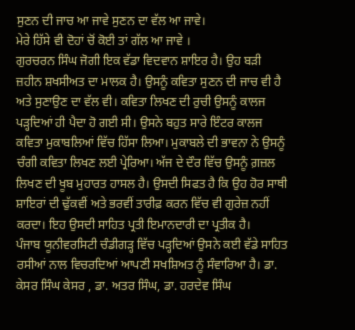ਸੁਣਨ ਦੀ ਜਾਚ ਆ ਜਾਵੇ ਸੁਣਨ ਦਾ ਵੱਲ ਆ ਜਾਵੇ।
ਮੇਰੇ ਹਿੱਸੇ ਵੀ ਦੋਹਾਂ ਚੋਂ ਕੋਈ ਤਾਂ ਗੱਲ ਆ ਜਾਵੇ ।
ਗੁਰਚਰਨ ਸਿੰਘ ਜੋਗੀ ਇਕ ਵੱਡਾ ਵਿਦਵਾਨ ਸ਼ਾਇਰ ਹੈ। ਉਹ ਬੜੀ ਜ਼ਹੀਨ ਸ਼ਖਸੀਅਤ ਦਾ ਮਾਲਕ ਹੈ। ਉਸਨੂੰ ਕਵਿਤਾ ਸੁਣਨ ਦੀ ਜਾਚ ਵੀ ਹੈ ਅਤੇ ਸੁਣਾਉਣ ਦਾ ਵੱਲ ਵੀ। ਕਵਿਤਾ ਲਿਖਣ ਦੀ ਰੁਚੀ ਉਸਨੂੰ ਕਾਲਜ ਪੜ੍ਹਦਿਆਂ ਹੀ ਪੈਦਾ ਹੋ ਗਈ ਸੀ। ਉਸਨੇ ਬਹੁਤ ਸਾਰੇ ਇੰਟਰ ਕਾਲਜ ਕਵਿਤਾ ਮੁਕਾਬਲਿਆਂ ਵਿੱਚ ਹਿੱਸਾ ਲਿਆ। ਮੁਕਾਬਲੇ ਦੀ ਭਾਵਨਾ ਨੇ ਉਸਨੂੰ ਚੰਗੀ ਕਵਿਤਾ ਲਿਖਣ ਲਈ ਪ੍ਰੇਰਿਆ। ਅੱਜ ਦੇ ਦੌਰ ਵਿੱਚ ਉਸਨੂੰ ਗ਼ਜ਼ਲ ਲਿਖਣ ਦੀ ਖੂਬ ਮੁਹਾਰਤ ਹਾਸਲ ਹੈ। ਉਸਦੀ ਸਿਫਤ ਹੈ ਕਿ ਉਹ ਹੋਰ ਸਾਥੀ ਸ਼ਾਇਰਾਂ ਦੀ ਢੁੱਕਵੀਂ ਅਤੇ ਭਰਵੀਂ ਤਾਰੀਫ਼ ਕਰਨ ਵਿੱਚ ਵੀ ਗੁਰੇਜ਼ ਨਹੀਂ ਕਰਦਾ। ਇਹ ਉਸਦੀ ਸਾਹਿਤ ਪ੍ਰਤੀ ਇਮਾਨਦਾਰੀ ਦਾ ਪ੍ਰਤੀਕ ਹੈ।
ਪੰਜਾਬ ਯੂਨੀਵਰਸਿਟੀ ਚੰਡੀਗੜ੍ਹ ਵਿੱਚ ਪੜ੍ਹਦਿਆਂ ਉਸਨੇ ਕਈ ਵੱਡੇ ਸਾਹਿਤ ਰਸੀਆਂ ਨਾਲ ਵਿਚਰਦਿਆਂ ਆਪਣੀ ਸਖਸ਼ਿਅਤ ਨੂੰ ਸੰਵਾਰਿਆ ਹੈ। ਡਾ. ਕੇਸਰ ਸਿੰਘ ਕੇਸਰ , ਡਾ. ਅਤਰ ਸਿੰਘ, ਡਾ. ਹਰਦੇਵ ਸਿੰਘ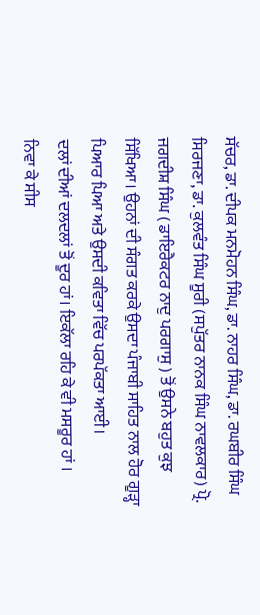ਸੱਚਰ, ਡਾ. ਦੀਪਕ ਮਨਮੋਹਨ ਸਿੰਘ, ਡਾ. ਨਾਹਰ ਸਿੰਘ, ਡਾ. ਰਘਬੀਰ ਸਿੰਘ ਸਿਰਜਣਾ, ਡਾ. ਕੁਲਵੰਤ ਸਿੰਘ ਸੂਰੀ (ਸਪੁੱਤਰ ਨਾਨਕ ਸਿੰਘ ਨਾਵਲਕਾਰ) ਪ੍ਰੋ. ਜਗਦੀਸ਼ ਸਿੰਘ ( ਡਾਇਰੈਕਟਰ ਨਾਦੁ ਪਰਗਾਸੁ ) ਤੋਂ ਉਸਨੇ ਬਹੁਤ ਕੁਝ ਸਿੱਖਿਆ। ਉਹਨਾਂ ਦੀ ਸੰਗਤ ਕਰਕੇ ਉਸਦਾ ਪੰਜਾਬੀ ਸਾਹਿਤ ਨਾਲ ਹੋਰ ਗੂੜ੍ਹਾ ਪਿਆਰ ਪਿਆ ਅਤੇ ਉਸਦੀ ਕਵਿਤਾ ਵਿੱਚ ਪਰਪੱਕਤਾ ਆਈ।
ਦਲਾਂ ਦੀਆਂ ਦਲਦਲਾਂ ਤੋਂ ਦੂਰ ਹਾਂ। ਇਕੱਲਾ ਰਹਿ ਕੇ ਵੀ ਮਸਰੂਰ ਹਾਂ ।
ਨਿਵਾ ਕੇ ਸੀਸ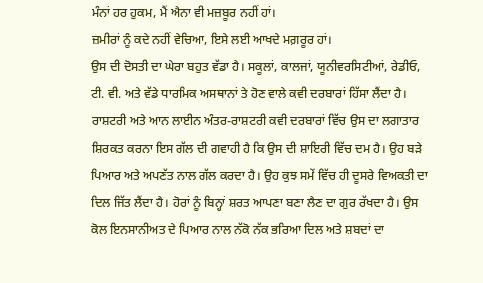ਮੰਨਾਂ ਹਰ ਹੁਕਮ, ਮੈਂ ਐਨਾ ਵੀ ਮਜ਼ਬੂਰ ਨਹੀਂ ਹਾਂ।
ਜ਼ਮੀਰਾਂ ਨੂੰ ਕਦੇ ਨਹੀਂ ਵੇਚਿਆ, ਇਸੇ ਲਈ ਆਖਦੇ ਮਗ਼ਰੂਰ ਹਾਂ।
ਉਸ ਦੀ ਦੋਸਤੀ ਦਾ ਘੇਰਾ ਬਹੁਤ ਵੱਡਾ ਹੈ। ਸਕੂਲਾਂ, ਕਾਲਜਾਂ, ਯੂਨੀਵਰਸਿਟੀਆਂ, ਰੇਡੀਓ, ਟੀ. ਵੀ. ਅਤੇ ਵੱਡੇ ਧਾਰਮਿਕ ਅਸਥਾਨਾਂ ਤੇ ਹੋਣ ਵਾਲੇ ਕਵੀ ਦਰਬਾਰਾਂ ਹਿੱਸਾ ਲੈਂਦਾ ਹੈ। ਰਾਸ਼ਟਰੀ ਅਤੇ ਆਨ ਲਾਈਨ ਅੰਤਰ-ਰਾਸ਼ਟਰੀ ਕਵੀ ਦਰਬਾਰਾਂ ਵਿੱਚ ਉਸ ਦਾ ਲਗਾਤਾਰ ਸ਼ਿਰਕਤ ਕਰਨਾ ਇਸ ਗੱਲ ਦੀ ਗਵਾਹੀ ਹੈ ਕਿ ਉਸ ਦੀ ਸ਼ਾਇਰੀ ਵਿੱਚ ਦਮ ਹੈ। ਉਹ ਬੜੇ ਪਿਆਰ ਅਤੇ ਅਪਣੱਤ ਨਾਲ ਗੱਲ ਕਰਦਾ ਹੈ। ਉਹ ਕੁਝ ਸਮੇਂ ਵਿੱਚ ਹੀ ਦੂਸਰੇ ਵਿਅਕਤੀ ਦਾ ਦਿਲ ਜਿੱਤ ਲੈਂਦਾ ਹੈ। ਹੋਰਾਂ ਨੂੰ ਬਿਨ੍ਹਾਂ ਸ਼ਰਤ ਆਪਣਾ ਬਣਾ ਲੈਣ ਦਾ ਗੁਰ ਰੱਖਦਾ ਹੈ। ਉਸ ਕੋਲ ਇਨਸਾਨੀਅਤ ਦੇ ਪਿਆਰ ਨਾਲ ਨੱਕੋ ਨੱਕ ਭਰਿਆ ਦਿਲ ਅਤੇ ਸ਼ਬਦਾਂ ਦਾ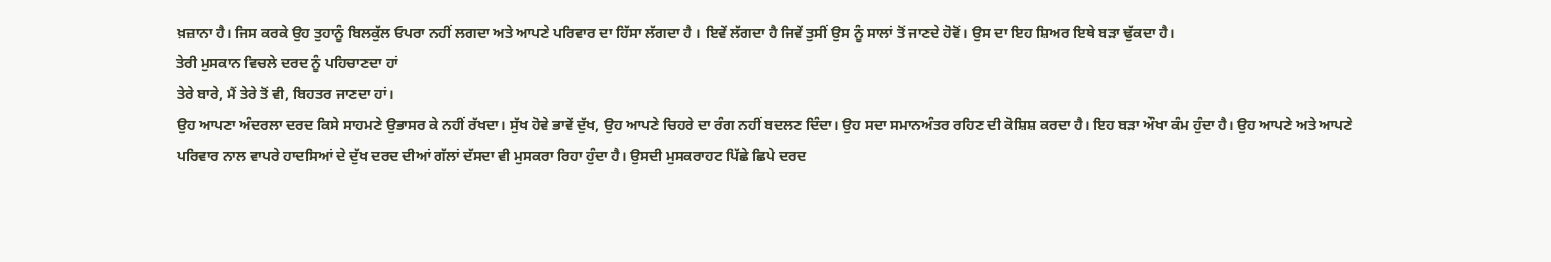ਖ਼ਜ਼ਾਨਾ ਹੈ। ਜਿਸ ਕਰਕੇ ਉਹ ਤੁਹਾਨੂੰ ਬਿਲਕੁੱਲ ਓਪਰਾ ਨਹੀਂ ਲਗਦਾ ਅਤੇ ਆਪਣੇ ਪਰਿਵਾਰ ਦਾ ਹਿੱਸਾ ਲੱਗਦਾ ਹੈ । ਇਵੇਂ ਲੱਗਦਾ ਹੈ ਜਿਵੇਂ ਤੁਸੀਂ ਉਸ ਨੂੰ ਸਾਲਾਂ ਤੋਂ ਜਾਣਦੇ ਹੋਵੋਂ। ਉਸ ਦਾ ਇਹ ਸ਼ਿਅਰ ਇਥੇ ਬੜਾ ਢੁੱਕਦਾ ਹੈ।
ਤੇਰੀ ਮੁਸਕਾਨ ਵਿਚਲੇ ਦਰਦ ਨੂੰ ਪਹਿਚਾਣਦਾ ਹਾਂ
ਤੇਰੇ ਬਾਰੇ, ਮੈਂ ਤੇਰੇ ਤੋਂ ਵੀ, ਬਿਹਤਰ ਜਾਣਦਾ ਹਾਂ।
ਉਹ ਆਪਣਾ ਅੰਦਰਲਾ ਦਰਦ ਕਿਸੇ ਸਾਹਮਣੇ ਉਭਾਸਰ ਕੇ ਨਹੀਂ ਰੱਖਦਾ। ਸੁੱਖ ਹੋਵੇ ਭਾਵੇਂ ਦੁੱਖ, ਉਹ ਆਪਣੇ ਚਿਹਰੇ ਦਾ ਰੰਗ ਨਹੀਂ ਬਦਲਣ ਦਿੰਦਾ। ਉਹ ਸਦਾ ਸਮਾਨਅੰਤਰ ਰਹਿਣ ਦੀ ਕੋਸ਼ਿਸ਼ ਕਰਦਾ ਹੈ। ਇਹ ਬੜਾ ਔਖਾ ਕੰਮ ਹੁੰਦਾ ਹੈ। ਉਹ ਆਪਣੇ ਅਤੇ ਆਪਣੇ ਪਰਿਵਾਰ ਨਾਲ ਵਾਪਰੇ ਹਾਦਸਿਆਂ ਦੇ ਦੁੱਖ ਦਰਦ ਦੀਆਂ ਗੱਲਾਂ ਦੱਸਦਾ ਵੀ ਮੁਸਕਰਾ ਰਿਹਾ ਹੁੰਦਾ ਹੈ। ਉਸਦੀ ਮੁਸਕਰਾਹਟ ਪਿੱਛੇ ਛਿਪੇ ਦਰਦ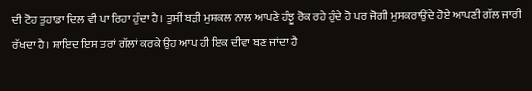ਦੀ ਟੋਹ ਤੁਹਾਡਾ ਦਿਲ ਵੀ ਪਾ ਰਿਹਾ ਹੁੰਦਾ ਹੈ। ਤੁਸੀਂ ਬੜੀ ਮੁਸ਼ਕਲ ਨਾਲ ਆਪਣੇ ਹੰਝੂ ਰੋਕ ਰਹੇ ਹੁੰਦੇ ਹੋ ਪਰ ਜੋਗੀ ਮੁਸਕਰਾਉਂਦੇ ਹੋਏ ਆਪਣੀ ਗੱਲ ਜਾਰੀ ਰੱਖਦਾ ਹੈ। ਸ਼ਾਇਦ ਇਸ ਤਰਾਂ ਗੱਲਾਂ ਕਰਕੇ ਉਹ ਆਪ ਹੀ ਇਕ ਦੀਵਾ ਬਣ ਜਾਂਦਾ ਹੈ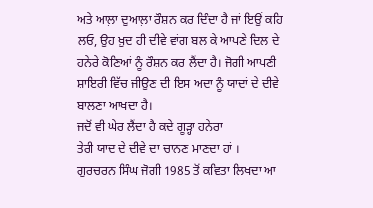ਅਤੇ ਆਲ਼ਾ ਦੁਆਲ਼ਾ ਰੌਸ਼ਨ ਕਰ ਦਿੰਦਾ ਹੈ ਜਾਂ ਇਉਂ ਕਹਿ ਲਓ, ਉਹ ਖ਼ੁਦ ਹੀ ਦੀਵੇ ਵਾਂਗ ਬਲ ਕੇ ਆਪਣੇ ਦਿਲ ਦੇ ਹਨੇਰੇ ਕੋਣਿਆਂ ਨੂੰ ਰੌਸ਼ਨ ਕਰ ਲੈਂਦਾ ਹੈ। ਜੋਗੀ ਆਪਣੀ ਸ਼ਾਇਰੀ ਵਿੱਚ ਜੀਉਣ ਦੀ ਇਸ ਅਦਾ ਨੂੰ ਯਾਦਾਂ ਦੇ ਦੀਵੇ ਬਾਲਣਾ ਆਖਦਾ ਹੈ।
ਜਦੋਂ ਵੀ ਘੇਰ ਲੈਂਦਾ ਹੈ ਕਦੇ ਗੂੜ੍ਹਾ ਹਨੇਰਾ
ਤੇਰੀ ਯਾਦ ਦੇ ਦੀਵੇ ਦਾ ਚਾਨਣ ਮਾਣਦਾ ਹਾਂ ।
ਗੁਰਚਰਨ ਸਿੰਘ ਜੋਗੀ 1985 ਤੋਂ ਕਵਿਤਾ ਲਿਖਦਾ ਆ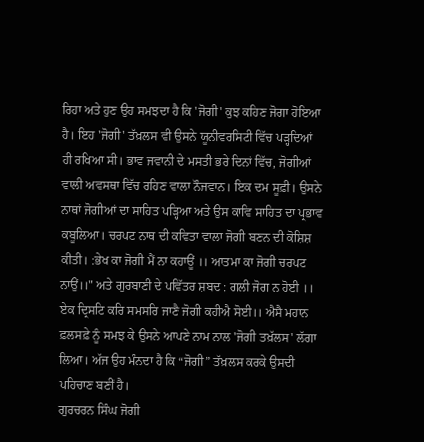ਰਿਹਾ ਅਤੇ ਹੁਣ ਉਹ ਸਮਝਦਾ ਹੈ ਕਿ 'ਜੋਗੀ' ਕੁਝ ਕਹਿਣ ਜੋਗਾ ਹੋਇਆ ਹੈ। ਇਹ 'ਜੋਗੀ' ਤੱਖ਼ਲਸ ਵੀ ਉਸਨੇ ਯੂਨੀਵਰਸਿਟੀ ਵਿੱਚ ਪੜ੍ਹਦਿਆਂ ਹੀ ਰਖਿਆ ਸੀ। ਭਾਵ ਜਵਾਨੀ ਦੇ ਮਸਤੀ ਭਰੇ ਦਿਨਾਂ ਵਿੱਚ, ਜੋਗੀਆਂ ਵਾਲੀ ਅਵਸਥਾ ਵਿੱਚ ਰਹਿਣ ਵਾਲਾ ਨੌਜਵਾਨ। ਇਕ ਦਮ ਸੂਫ਼ੀ। ਉਸਨੇ ਨਾਥਾਂ ਜੋਗੀਆਂ ਦਾ ਸਾਹਿਤ ਪੜ੍ਹਿਆ ਅਤੇ ਉਸ ਕਾਵਿ ਸਾਹਿਤ ਦਾ ਪ੍ਰਭਾਵ ਕਬੂਲਿਆ। ਚਰਪਟ ਨਾਥ ਦੀ ਕਵਿਤਾ ਵਾਲਾ ਜੋਗੀ ਬਣਨ ਦੀ ਕੋਸ਼ਿਸ਼ ਕੀਤੀ। :ਭੇਖ ਕਾ ਜੋਗੀ ਮੈਂ ਨਾ ਕਹਾਊਂ ।। ਆਤਮਾ ਕਾ ਜੋਗੀ ਚਰਪਟ ਨਾਉਂ।।" ਅਤੇ ਗੁਰਬਾਣੀ ਦੇ ਪਵਿੱਤਰ ਸ਼ਬਦ : ਗਲੀ ਜੋਗ ਨ ਹੋਈ ।। ਏਕ ਦ੍ਰਿਸਟਿ ਕਰਿ ਸਮਸਰਿ ਜਾਣੈ ਜੋਗੀ ਕਹੀਐ ਸੋਈ।। ਐਸੈ ਮਹਾਨ ਫ਼ਲਸਫ਼ੇ ਨੂੰ ਸਮਝ ਕੇ ਉਸਨੇ ਆਪਣੇ ਨਾਮ ਨਾਲ 'ਜੋਗੀ ਤਖ਼ੱਲਸ' ਲੱਗਾ ਲਿਆ। ਅੱਜ ਉਹ ਮੰਨਦਾ ਹੈ ਕਿ “ਜੋਗੀ” ਤੱਖ਼ਲਸ ਕਰਕੇ ਉਸਦੀ ਪਹਿਚਾਣ ਬਣੀਂ ਹੈ।
ਗੁਰਚਰਨ ਸਿੰਘ ਜੋਗੀ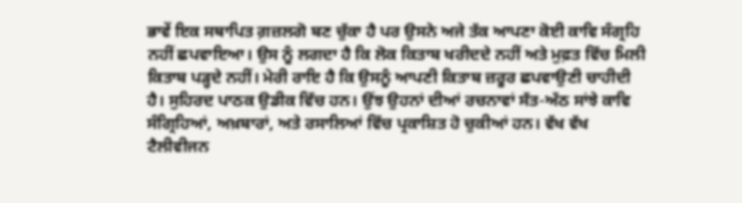ਭਾਵੇਂ ਇਕ ਸਥਾਪਿਤ ਗ਼ਜ਼ਲਗੋ ਬਣ ਚੁੱਕਾ ਹੈ ਪਰ ਉਸਨੇ ਅਜੇ ਤੱਕ ਆਪਣਾ ਕੋਈ ਕਾਵਿ ਸੰਗ੍ਰਹਿ ਨਹੀਂ ਛਪਵਾਇਆ। ਉਸ ਨੂੰ ਲਗਦਾ ਹੈ ਕਿ ਲੋਕ ਕਿਤਾਬ ਖਰੀਦਦੇ ਨਹੀਂ ਅਤੇ ਮੁਫ਼ਤ ਵਿੱਚ ਮਿਲੀ ਕਿਤਾਬ ਪੜ੍ਹਦੇ ਨਹੀਂ। ਮੇਰੀ ਰਾਇ ਹੈ ਕਿ ਉਸਨੂੰ ਆਪਣੀ ਕਿਤਾਬ ਜ਼ਰੂਰ ਛਪਵਾਉਣੀ ਚਾਹੀਦੀ ਹੈ। ਸੁਹਿਰਦ ਪਾਠਕ ਉਡੀਕ ਵਿੱਚ ਹਨ। ਉਂਝ ਉਹਨਾਂ ਦੀਆਂ ਰਚਨਾਵਾਂ ਸੱਤ-ਅੱਠ ਸਾਂਝੇ ਕਾਵਿ ਸੰਗ੍ਰਿਹਿਆਂ, ਅਖ਼ਬਾਰਾਂ, ਅਤੇ ਰਸਾਲਿਆਂ ਵਿੱਚ ਪ੍ਰਕਾਸ਼ਿਤ ਹੋ ਚੁਕੀਆਂ ਹਨ। ਵੱਖ ਵੱਖ ਟੈਲੀਵੀਜਨ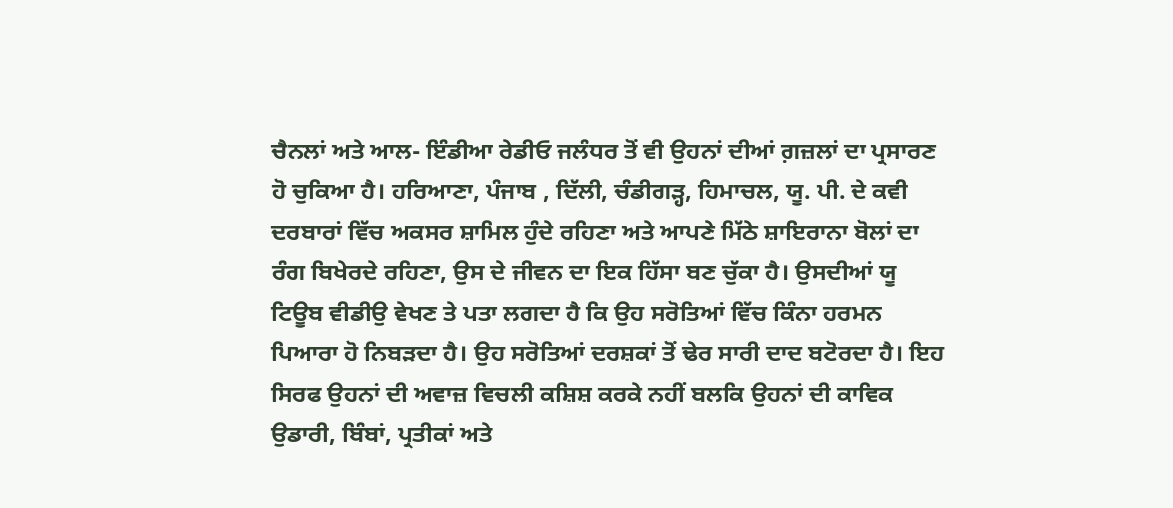ਚੈਨਲਾਂ ਅਤੇ ਆਲ- ਇੰਡੀਆ ਰੇਡੀਓ ਜਲੰਧਰ ਤੋਂ ਵੀ ਉਹਨਾਂ ਦੀਆਂ ਗ਼ਜ਼ਲਾਂ ਦਾ ਪ੍ਰਸਾਰਣ ਹੋ ਚੁਕਿਆ ਹੈ। ਹਰਿਆਣਾ, ਪੰਜਾਬ , ਦਿੱਲੀ, ਚੰਡੀਗੜ੍ਹ, ਹਿਮਾਚਲ, ਯੂ. ਪੀ. ਦੇ ਕਵੀ ਦਰਬਾਰਾਂ ਵਿੱਚ ਅਕਸਰ ਸ਼ਾਮਿਲ ਹੁੰਦੇ ਰਹਿਣਾ ਅਤੇ ਆਪਣੇ ਮਿੱਠੇ ਸ਼ਾਇਰਾਨਾ ਬੋਲਾਂ ਦਾ ਰੰਗ ਬਿਖੇਰਦੇ ਰਹਿਣਾ, ਉਸ ਦੇ ਜੀਵਨ ਦਾ ਇਕ ਹਿੱਸਾ ਬਣ ਚੁੱਕਾ ਹੈ। ਉਸਦੀਆਂ ਯੂ ਟਿਊਬ ਵੀਡੀਉ ਵੇਖਣ ਤੇ ਪਤਾ ਲਗਦਾ ਹੈ ਕਿ ਉਹ ਸਰੋਤਿਆਂ ਵਿੱਚ ਕਿੰਨਾ ਹਰਮਨ ਪਿਆਰਾ ਹੋ ਨਿਬੜਦਾ ਹੈ। ਉਹ ਸਰੋਤਿਆਂ ਦਰਸ਼ਕਾਂ ਤੋਂ ਢੇਰ ਸਾਰੀ ਦਾਦ ਬਟੋਰਦਾ ਹੈ। ਇਹ ਸਿਰਫ ਉਹਨਾਂ ਦੀ ਅਵਾਜ਼ ਵਿਚਲੀ ਕਸ਼ਿਸ਼ ਕਰਕੇ ਨਹੀਂ ਬਲਕਿ ਉਹਨਾਂ ਦੀ ਕਾਵਿਕ ਉਡਾਰੀ, ਬਿੰਬਾਂ, ਪ੍ਰਤੀਕਾਂ ਅਤੇ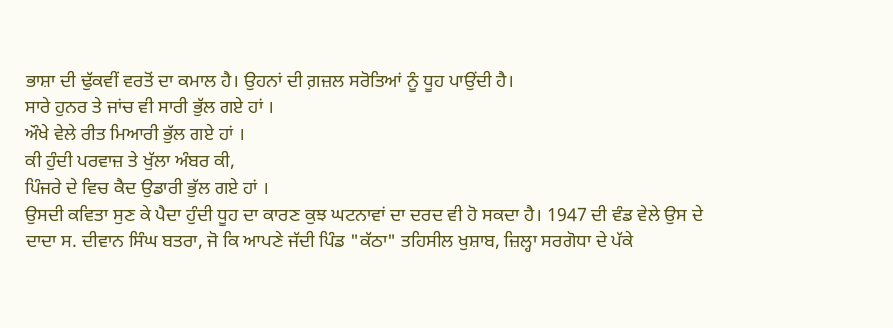ਭਾਸ਼ਾ ਦੀ ਢੁੱਕਵੀਂ ਵਰਤੋਂ ਦਾ ਕਮਾਲ ਹੈ। ਉਹਨਾਂ ਦੀ ਗ਼ਜ਼ਲ ਸਰੋਤਿਆਂ ਨੂੰ ਧੂਹ ਪਾਉਂਦੀ ਹੈ।
ਸਾਰੇ ਹੁਨਰ ਤੇ ਜਾਂਚ ਵੀ ਸਾਰੀ ਭੁੱਲ ਗਏ ਹਾਂ ।
ਔਖੇ ਵੇਲੇ ਰੀਤ ਮਿਆਰੀ ਭੁੱਲ ਗਏ ਹਾਂ ।
ਕੀ ਹੁੰਦੀ ਪਰਵਾਜ਼ ਤੇ ਖੁੱਲਾ ਅੰਬਰ ਕੀ,
ਪਿੰਜਰੇ ਦੇ ਵਿਚ ਕੈਦ ਉਡਾਰੀ ਭੁੱਲ ਗਏ ਹਾਂ ।
ਉਸਦੀ ਕਵਿਤਾ ਸੁਣ ਕੇ ਪੈਦਾ ਹੁੰਦੀ ਧੂਹ ਦਾ ਕਾਰਣ ਕੁਝ ਘਟਨਾਵਾਂ ਦਾ ਦਰਦ ਵੀ ਹੋ ਸਕਦਾ ਹੈ। 1947 ਦੀ ਵੰਡ ਵੇਲੇ ਉਸ ਦੇ ਦਾਦਾ ਸ. ਦੀਵਾਨ ਸਿੰਘ ਬਤਰਾ, ਜੋ ਕਿ ਆਪਣੇ ਜੱਦੀ ਪਿੰਡ "ਕੱਠਾ" ਤਹਿਸੀਲ ਖੁਸ਼ਾਬ, ਜ਼ਿਲ੍ਹਾ ਸਰਗੋਧਾ ਦੇ ਪੱਕੇ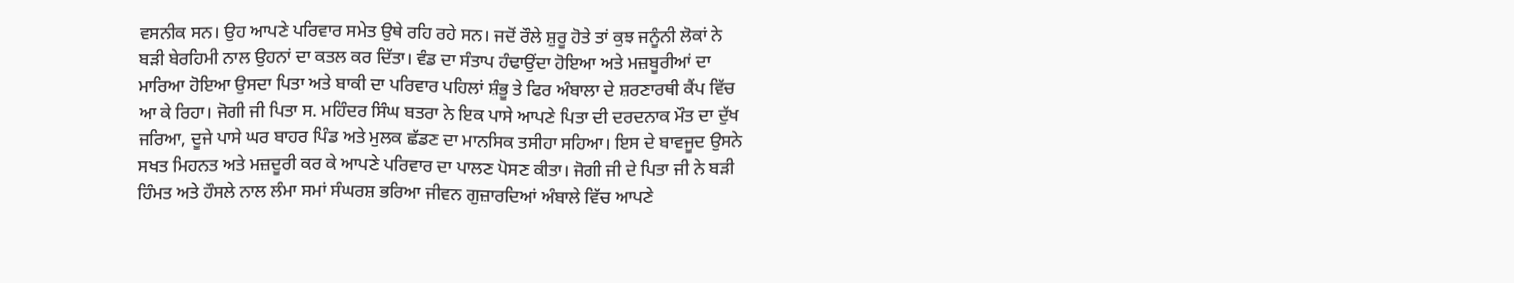ਵਸਨੀਕ ਸਨ। ਉਹ ਆਪਣੇ ਪਰਿਵਾਰ ਸਮੇਤ ਉਥੇ ਰਹਿ ਰਹੇ ਸਨ। ਜਦੋਂ ਰੌਲੇ ਸ਼ੁਰੂ ਹੋਤੇ ਤਾਂ ਕੁਝ ਜਨੂੰਨੀ ਲੋਕਾਂ ਨੇ ਬੜੀ ਬੇਰਹਿਮੀ ਨਾਲ ਉਹਨਾਂ ਦਾ ਕਤਲ ਕਰ ਦਿੱਤਾ। ਵੰਡ ਦਾ ਸੰਤਾਪ ਹੰਢਾਉਂਦਾ ਹੋਇਆ ਅਤੇ ਮਜ਼ਬੂਰੀਆਂ ਦਾ ਮਾਰਿਆ ਹੋਇਆ ਉਸਦਾ ਪਿਤਾ ਅਤੇ ਬਾਕੀ ਦਾ ਪਰਿਵਾਰ ਪਹਿਲਾਂ ਸ਼ੰਭੂ ਤੇ ਫਿਰ ਅੰਬਾਲਾ ਦੇ ਸ਼ਰਣਾਰਥੀ ਕੈਂਪ ਵਿੱਚ ਆ ਕੇ ਰਿਹਾ। ਜੋਗੀ ਜੀ ਪਿਤਾ ਸ. ਮਹਿੰਦਰ ਸਿੰਘ ਬਤਰਾ ਨੇ ਇਕ ਪਾਸੇ ਆਪਣੇ ਪਿਤਾ ਦੀ ਦਰਦਨਾਕ ਮੌਤ ਦਾ ਦੁੱਖ ਜਰਿਆ, ਦੂਜੇ ਪਾਸੇ ਘਰ ਬਾਹਰ ਪਿੰਡ ਅਤੇ ਮੁਲਕ ਛੱਡਣ ਦਾ ਮਾਨਸਿਕ ਤਸੀਹਾ ਸਹਿਆ। ਇਸ ਦੇ ਬਾਵਜੂਦ ਉਸਨੇ ਸਖਤ ਮਿਹਨਤ ਅਤੇ ਮਜ਼ਦੂਰੀ ਕਰ ਕੇ ਆਪਣੇ ਪਰਿਵਾਰ ਦਾ ਪਾਲਣ ਪੋਸਣ ਕੀਤਾ। ਜੋਗੀ ਜੀ ਦੇ ਪਿਤਾ ਜੀ ਨੇ ਬੜੀ ਹਿੰਮਤ ਅਤੇ ਹੌਸਲੇ ਨਾਲ ਲੰਮਾ ਸਮਾਂ ਸੰਘਰਸ਼ ਭਰਿਆ ਜੀਵਨ ਗੁਜ਼ਾਰਦਿਆਂ ਅੰਬਾਲੇ ਵਿੱਚ ਆਪਣੇ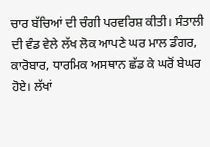ਚਾਰ ਬੱਚਿਆਂ ਦੀ ਚੰਗੀ ਪਰਵਰਿਸ਼ ਕੀਤੀ। ਸੰਤਾਲੀ ਦੀ ਵੰਡ ਵੇਲੇ ਲੱਖ ਲੋਕ ਆਪਣੇ ਘਰ ਮਾਲ ਡੰਗਰ, ਕਾਰੋਬਾਰ, ਧਾਰਮਿਕ ਅਸਥਾਨ ਛੱਡ ਕੇ ਘਰੋਂ ਬੇਘਰ ਹੋਏ। ਲੱਖਾਂ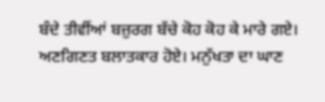ਬੰਦੇ ਤੀਵੀਂਆਂ ਬਜ਼ੁਰਗ ਬੱਚੇ ਕੋਹ ਕੋਹ ਕੇ ਮਾਰੇ ਗਏ। ਅਣਗਿਣਤ ਬਲਾਤਕਾਰ ਹੋਏ। ਮਨੁੱਖਤਾ ਦਾ ਘਾਣ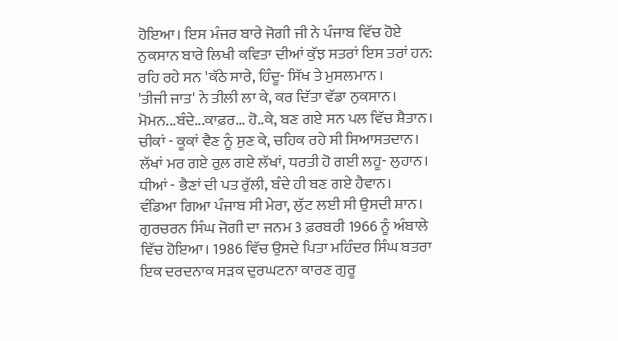ਹੋਇਆ। ਇਸ ਮੰਜਰ ਬਾਰੇ ਜੋਗੀ ਜੀ ਨੇ ਪੰਜਾਬ ਵਿੱਚ ਹੋਏ ਨੁਕਸਾਨ ਬਾਰੇ ਲਿਖੀ ਕਵਿਤਾ ਦੀਆਂ ਕੁੱਝ ਸਤਰਾਂ ਇਸ ਤਰਾਂ ਹਨ:
ਰਹਿ ਰਹੇ ਸਨ 'ਕੱਠੇ ਸਾਰੇ, ਹਿੰਦੂ- ਸਿੱਖ ਤੇ ਮੁਸਲਮਾਨ ।
'ਤੀਜੀ ਜਾਤ' ਨੇ ਤੀਲੀ ਲਾ ਕੇ, ਕਰ ਦਿੱਤਾ ਵੱਡਾ ਨੁਕਸਾਨ।
ਮੋਮਨ...ਬੰਦੇ...ਕਾਫ਼ਰ... ਹੋ..ਕੇ, ਬਣ ਗਏ ਸਨ ਪਲ ਵਿੱਚ ਸ਼ੈਤਾਨ।
ਚੀਕਾਂ - ਕੂਕਾਂ ਵੈਣ ਨੂੰ ਸੁਣ ਕੇ, ਚਹਿਕ ਰਹੇ ਸੀ ਸਿਆਸਤਦਾਨ।
ਲੱਖਾਂ ਮਰ ਗਏ ਰੁਲ਼ ਗਏ ਲੱਖਾਂ, ਧਰਤੀ ਹੋ ਗਈ ਲਹੂ- ਲੁਹਾਨ।
ਧੀਆਂ - ਭੈਣਾਂ ਦੀ ਪਤ ਰੁੱਲੀ, ਬੰਦੇ ਹੀ ਬਣ ਗਏ ਹੈਵਾਨ।
ਵੰਡਿਆ ਗਿਆ ਪੰਜਾਬ ਸੀ ਮੇਰਾ, ਲੁੱਟ ਲਈ ਸੀ ਉਸਦੀ ਸ਼ਾਨ।
ਗੁਰਚਰਨ ਸਿੰਘ ਜੋਗੀ ਦਾ ਜਨਮ 3 ਫ਼ਰਬਰੀ 1966 ਨੂੰ ਅੰਬਾਲੇ ਵਿੱਚ ਹੋਇਆ। 1986 ਵਿੱਚ ਉਸਦੇ ਪਿਤਾ ਮਹਿੰਦਰ ਸਿੰਘ ਬਤਰਾ ਇਕ ਦਰਦਨਾਕ ਸੜਕ ਦੁਰਘਟਨਾ ਕਾਰਣ ਗੁਰੂ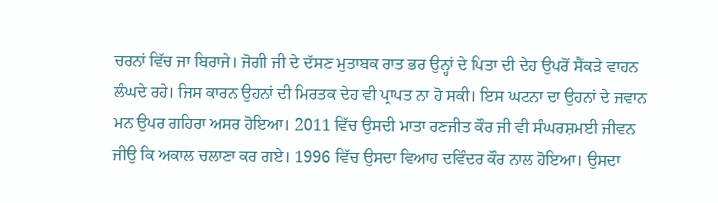ਚਰਨਾਂ ਵਿੱਚ ਜਾ ਬਿਰਾਜੇ। ਜੋਗੀ ਜੀ ਦੇ ਦੱਸਣ ਮੁਤਾਬਕ ਰਾਤ ਭਰ ਉਨ੍ਹਾਂ ਦੇ ਪਿਤਾ ਦੀ ਦੇਹ ਉਪਰੋਂ ਸੈਂਕੜੇ ਵਾਹਨ ਲੰਘਦੇ ਰਹੇ। ਜਿਸ ਕਾਰਨ ਉਹਨਾਂ ਦੀ ਮਿਰਤਕ ਦੇਹ ਵੀ ਪ੍ਰਾਪਤ ਨਾ ਹੋ ਸਕੀ। ਇਸ ਘਟਨਾ ਦਾ ਉਹਨਾਂ ਦੇ ਜਵਾਨ ਮਨ ਉਪਰ ਗਹਿਰਾ ਅਸਰ ਹੋਇਆ। 2011 ਵਿੱਚ ਉਸਦੀ ਮਾਤਾ ਰਣਜੀਤ ਕੌਰ ਜੀ ਵੀ ਸੰਘਰਸ਼ਮਈ ਜੀਵਨ ਜੀਉ ਕਿ ਅਕਾਲ ਚਲਾਣਾ ਕਰ ਗਏ। 1996 ਵਿੱਚ ਉਸਦਾ ਵਿਆਹ ਦਵਿੰਦਰ ਕੌਰ ਨਾਲ ਹੋਇਆ। ਉਸਦਾ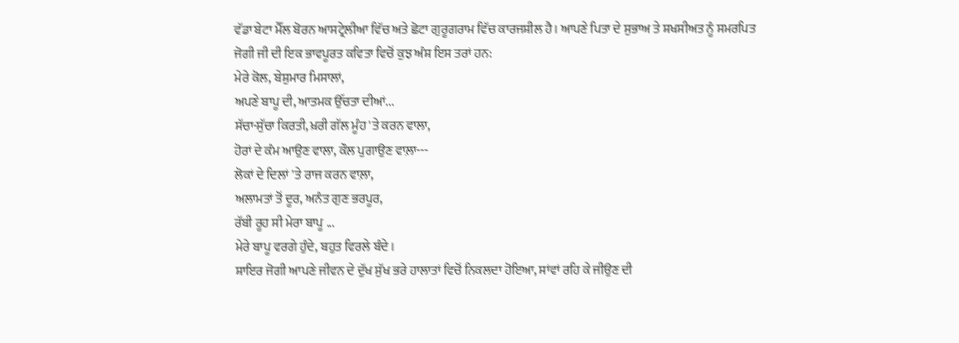ਵੱਡਾ ਬੇਟਾ ਮੈੱਲ ਬੋਰਨ ਆਸਟ੍ਰੇਲੀਆ ਵਿੱਚ ਅਤੇ ਛੋਟਾ ਗੁਰੂਗਰਾਮ ਵਿੱਚ ਕਾਰਜਸ਼ੀਲ ਹੈ। ਆਪਣੇ ਪਿਤਾ ਦੇ ਸੁਭਾਅ ਤੇ ਸ਼ਖਸੀਅਤ ਨੂੰ ਸਮਰਪਿਤ ਜੋਗੀ ਜੀ ਦੀ ਇਕ ਭਾਵਪੂਰਤ ਕਵਿਤਾ ਵਿਚੋਂ ਕੁਝ ਅੰਸ਼ ਇਸ ਤਰਾਂ ਹਨ:
ਮੇਰੇ ਕੋਲ, ਬੇਸ਼ੁਮਾਰ ਮਿਸਾਲਾਂ,
ਅਪਣੇ ਬਾਪੂ ਦੀ, ਆਤਮਕ ਉੱਚਤਾ ਦੀਆਂ...
ਸੱਚਾ-ਸੁੱਚਾ ਕਿਰਤੀ, ਖ਼ਰੀ ਗੱਲ ਮੂੰਹ 'ਤੇ ਕਰਨ ਵਾਲਾ,
ਹੋਰਾਂ ਦੇ ਕੰਮ ਆਉਣ ਵਾਲਾ, ਕੌਲ ਪੁਗਾਉਣ ਵਾਲ਼ਾ---
ਲੋਕਾਂ ਦੇ ਦਿਲਾਂ 'ਤੇ ਰਾਜ ਕਰਨ ਵਾਲ਼ਾ,
ਅਲਾਮਤਾਂ ਤੋਂ ਦੂਰ, ਅਨੰਤ ਗੁਣ ਭਰਪੂਰ,
ਰੱਬੀ ਰੂਹ ਸੀ ਮੇਰਾ ਬਾਪੂ ...
ਮੇਰੇ ਬਾਪੂ ਵਰਗੇ ਹੁੰਦੇ, ਬਹੁਤ ਵਿਰਲੇ ਬੰਦੇ।
ਸ਼ਾਇਰ ਜੋਗੀ ਆਪਣੇ ਜੀਵਨ ਦੇ ਦੁੱਖ ਸੁੱਖ ਭਰੇ ਹਾਲਾਤਾਂ ਵਿਚੋਂ ਨਿਕਲਦਾ ਹੋਇਆ, ਸਾਂਵਾਂ ਰਹਿ ਕੇ ਜੀਉਣ ਦੀ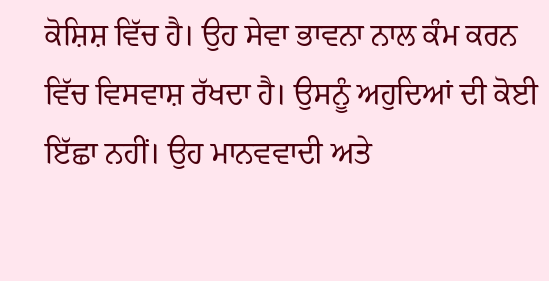ਕੋਸ਼ਿਸ਼ ਵਿੱਚ ਹੈ। ਉਹ ਸੇਵਾ ਭਾਵਨਾ ਨਾਲ ਕੰਮ ਕਰਨ ਵਿੱਚ ਵਿਸਵਾਸ਼ ਰੱਖਦਾ ਹੈ। ਉਸਨੂੰ ਅਹੁਦਿਆਂ ਦੀ ਕੋਈ ਇੱਛਾ ਨਹੀਂ। ਉਹ ਮਾਨਵਵਾਦੀ ਅਤੇ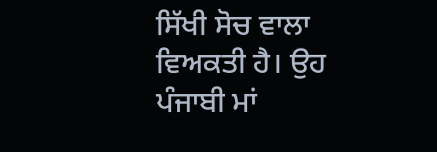ਸਿੱਖੀ ਸੋਚ ਵਾਲਾ ਵਿਅਕਤੀ ਹੈ। ਉਹ ਪੰਜਾਬੀ ਮਾਂ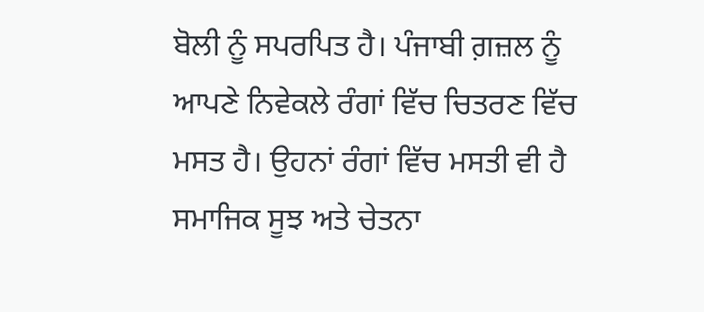ਬੋਲੀ ਨੂੰ ਸਪਰਪਿਤ ਹੈ। ਪੰਜਾਬੀ ਗ਼ਜ਼ਲ ਨੂੰ ਆਪਣੇ ਨਿਵੇਕਲੇ ਰੰਗਾਂ ਵਿੱਚ ਚਿਤਰਣ ਵਿੱਚ ਮਸਤ ਹੈ। ਉਹਨਾਂ ਰੰਗਾਂ ਵਿੱਚ ਮਸਤੀ ਵੀ ਹੈ ਸਮਾਜਿਕ ਸੂਝ ਅਤੇ ਚੇਤਨਾ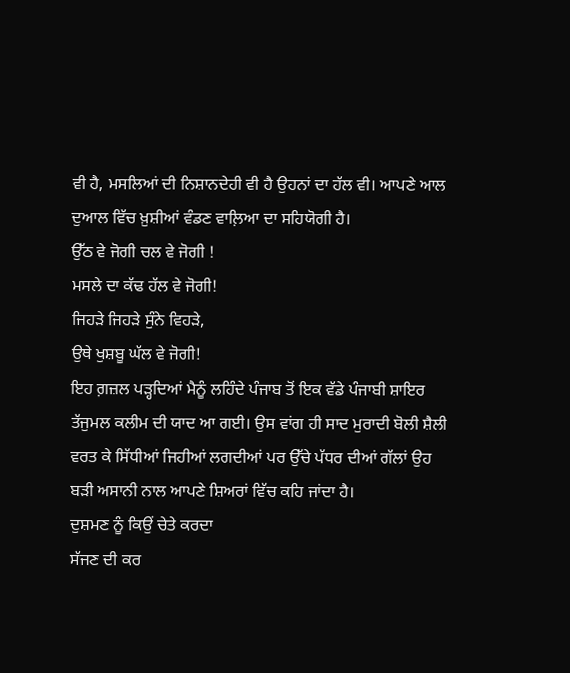ਵੀ ਹੈ, ਮਸਲਿਆਂ ਦੀ ਨਿਸ਼ਾਨਦੇਹੀ ਵੀ ਹੈ ਉਹਨਾਂ ਦਾ ਹੱਲ ਵੀ। ਆਪਣੇ ਆਲ ਦੁਆਲ ਵਿੱਚ ਖ਼ੁਸ਼ੀਆਂ ਵੰਡਣ ਵਾਲ਼ਿਆ ਦਾ ਸਹਿਯੋਗੀ ਹੈ।
ਉੱਠ ਵੇ ਜੋਗੀ ਚਲ ਵੇ ਜੋਗੀ !
ਮਸਲੇ ਦਾ ਕੱਢ ਹੱਲ ਵੇ ਜੋਗੀ!
ਜਿਹੜੇ ਜਿਹੜੇ ਸੁੰਨੇ ਵਿਹੜੇ,
ਉਥੇ ਖੁਸ਼ਬੂ ਘੱਲ ਵੇ ਜੋਗੀ!
ਇਹ ਗ਼ਜ਼ਲ ਪੜ੍ਹਦਿਆਂ ਮੈਨੂੰ ਲਹਿੰਦੇ ਪੰਜਾਬ ਤੋਂ ਇਕ ਵੱਡੇ ਪੰਜਾਬੀ ਸ਼ਾਇਰ ਤੱਜੁਮਲ ਕਲੀਮ ਦੀ ਯਾਦ ਆ ਗਈ। ਉਸ ਵਾਂਗ ਹੀ ਸਾਦ ਮੁਰਾਦੀ ਬੋਲੀ ਸ਼ੈਲੀ ਵਰਤ ਕੇ ਸਿੱਧੀਆਂ ਜਿਹੀਆਂ ਲਗਦੀਆਂ ਪਰ ਉੱਚੇ ਪੱਧਰ ਦੀਆਂ ਗੱਲਾਂ ਉਹ ਬੜੀ ਅਸਾਨੀ ਨਾਲ ਆਪਣੇ ਸ਼ਿਅਰਾਂ ਵਿੱਚ ਕਹਿ ਜਾਂਦਾ ਹੈ।
ਦੁਸ਼ਮਣ ਨੂੰ ਕਿਉਂ ਚੇਤੇ ਕਰਦਾ
ਸੱਜਣ ਦੀ ਕਰ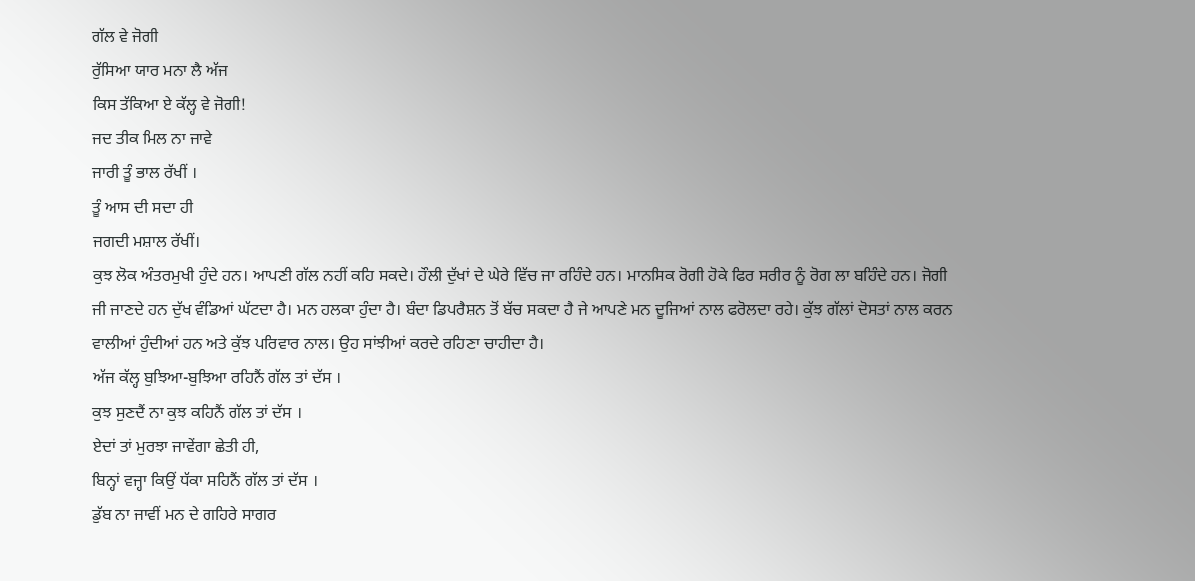ਗੱਲ ਵੇ ਜੋਗੀ
ਰੁੱਸਿਆ ਯਾਰ ਮਨਾ ਲੈ ਅੱਜ
ਕਿਸ ਤੱਕਿਆ ਏ ਕੱਲ੍ਹ ਵੇ ਜੋਗੀ!
ਜਦ ਤੀਕ ਮਿਲ ਨਾ ਜਾਵੇ
ਜਾਰੀ ਤੂੰ ਭਾਲ ਰੱਖੀਂ ।
ਤੂੰ ਆਸ ਦੀ ਸਦਾ ਹੀ
ਜਗਦੀ ਮਸ਼ਾਲ ਰੱਖੀਂ।
ਕੁਝ ਲੋਕ ਅੰਤਰਮੁਖੀ ਹੁੰਦੇ ਹਨ। ਆਪਣੀ ਗੱਲ ਨਹੀਂ ਕਹਿ ਸਕਦੇ। ਹੌਲੀ ਦੁੱਖਾਂ ਦੇ ਘੇਰੇ ਵਿੱਚ ਜਾ ਰਹਿੰਦੇ ਹਨ। ਮਾਨਸਿਕ ਰੋਗੀ ਹੋਕੇ ਫਿਰ ਸਰੀਰ ਨੂੰ ਰੋਗ ਲਾ ਬਹਿੰਦੇ ਹਨ। ਜੋਗੀ ਜੀ ਜਾਣਦੇ ਹਨ ਦੁੱਖ ਵੰਡਿਆਂ ਘੱਟਦਾ ਹੈ। ਮਨ ਹਲਕਾ ਹੁੰਦਾ ਹੈ। ਬੰਦਾ ਡਿਪਰੈਸ਼ਨ ਤੋਂ ਬੱਚ ਸਕਦਾ ਹੈ ਜੇ ਆਪਣੇ ਮਨ ਦੂਜਿਆਂ ਨਾਲ ਫਰੋਲਦਾ ਰਹੇ। ਕੁੱਝ ਗੱਲਾਂ ਦੋਸਤਾਂ ਨਾਲ ਕਰਨ ਵਾਲੀਆਂ ਹੁੰਦੀਆਂ ਹਨ ਅਤੇ ਕੁੱਝ ਪਰਿਵਾਰ ਨਾਲ। ਉਹ ਸਾਂਝੀਆਂ ਕਰਦੇ ਰਹਿਣਾ ਚਾਹੀਦਾ ਹੈ।
ਅੱਜ ਕੱਲ੍ਹ ਬੁਝਿਆ-ਬੁਝਿਆ ਰਹਿਨੈਂ ਗੱਲ ਤਾਂ ਦੱਸ ।
ਕੁਝ ਸੁਣਦੈਂ ਨਾ ਕੁਝ ਕਹਿਨੈਂ ਗੱਲ ਤਾਂ ਦੱਸ ।
ਏਦਾਂ ਤਾਂ ਮੁਰਝਾ ਜਾਵੇਂਗਾ ਛੇਤੀ ਹੀ,
ਬਿਨ੍ਹਾਂ ਵਜ੍ਹਾ ਕਿਉਂ ਧੱਕਾ ਸਹਿਨੈਂ ਗੱਲ ਤਾਂ ਦੱਸ ।
ਡੁੱਬ ਨਾ ਜਾਵੀਂ ਮਨ ਦੇ ਗਹਿਰੇ ਸਾਗਰ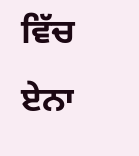ਵਿੱਚ
ਏਨਾ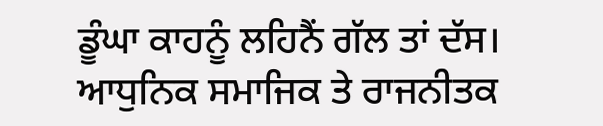ਡੂੰਘਾ ਕਾਹਨੂੰ ਲਹਿਨੈਂ ਗੱਲ ਤਾਂ ਦੱਸ।
ਆਧੁਨਿਕ ਸਮਾਜਿਕ ਤੇ ਰਾਜਨੀਤਕ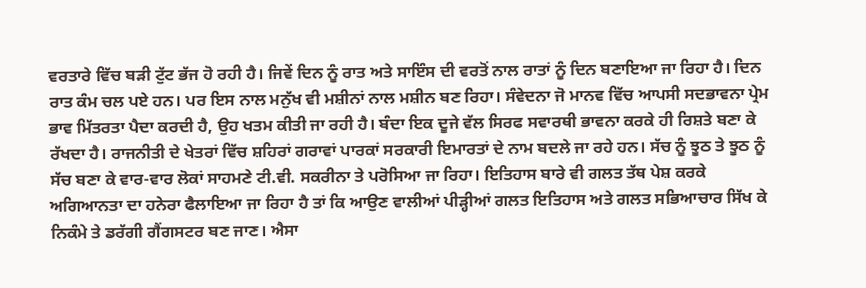ਵਰਤਾਰੇ ਵਿੱਚ ਬੜੀ ਟੁੱਟ ਭੱਜ ਹੋ ਰਹੀ ਹੈ। ਜਿਵੇਂ ਦਿਨ ਨੂੰ ਰਾਤ ਅਤੇ ਸਾਇੰਸ ਦੀ ਵਰਤੋਂ ਨਾਲ ਰਾਤਾਂ ਨੂੰ ਦਿਨ ਬਣਾਇਆ ਜਾ ਰਿਹਾ ਹੈ। ਦਿਨ ਰਾਤ ਕੰਮ ਚਲ ਪਏ ਹਨ। ਪਰ ਇਸ ਨਾਲ ਮਨੁੱਖ ਵੀ ਮਸ਼ੀਨਾਂ ਨਾਲ ਮਸ਼ੀਨ ਬਣ ਰਿਹਾ। ਸੰਵੇਦਨਾ ਜੋ ਮਾਨਵ ਵਿੱਚ ਆਪਸੀ ਸਦਭਾਵਨਾ ਪ੍ਰੇਮ ਭਾਵ ਮਿੱਤਰਤਾ ਪੈਦਾ ਕਰਦੀ ਹੈ, ਉਹ ਖਤਮ ਕੀਤੀ ਜਾ ਰਹੀ ਹੈ। ਬੰਦਾ ਇਕ ਦੂਜੇ ਵੱਲ ਸਿਰਫ ਸਵਾਰਥੀ ਭਾਵਨਾ ਕਰਕੇ ਹੀ ਰਿਸ਼ਤੇ ਬਣਾ ਕੇ ਰੱਖਦਾ ਹੈ। ਰਾਜਨੀਤੀ ਦੇ ਖੇਤਰਾਂ ਵਿੱਚ ਸ਼ਹਿਰਾਂ ਗਰਾਵਾਂ ਪਾਰਕਾਂ ਸਰਕਾਰੀ ਇਮਾਰਤਾਂ ਦੇ ਨਾਮ ਬਦਲੇ ਜਾ ਰਹੇ ਹਨ। ਸੱਚ ਨੂੰ ਝੂਠ ਤੇ ਝੂਠ ਨੂੰ ਸੱਚ ਬਣਾ ਕੇ ਵਾਰ-ਵਾਰ ਲੋਕਾਂ ਸਾਹਮਣੇ ਟੀ.ਵੀ. ਸਕਰੀਨਾ ਤੇ ਪਰੋਸਿਆ ਜਾ ਰਿਹਾ। ਇਤਿਹਾਸ ਬਾਰੇ ਵੀ ਗਲਤ ਤੱਥ ਪੇਸ਼ ਕਰਕੇ ਅਗਿਆਨਤਾ ਦਾ ਹਨੇਰਾ ਫੈਲਾਇਆ ਜਾ ਰਿਹਾ ਹੈ ਤਾਂ ਕਿ ਆਉਣ ਵਾਲੀਆਂ ਪੀੜ੍ਹੀਆਂ ਗਲਤ ਇਤਿਹਾਸ ਅਤੇ ਗਲਤ ਸਭਿਆਚਾਰ ਸਿੱਖ ਕੇ ਨਿਕੰਮੇ ਤੇ ਡਰੱਗੀ ਗੈਂਗਸਟਰ ਬਣ ਜਾਣ। ਐਸਾ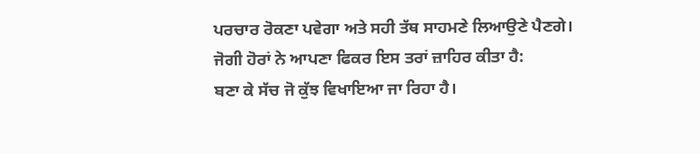ਪਰਚਾਰ ਰੋਕਣਾ ਪਵੇਗਾ ਅਤੇ ਸਹੀ ਤੱਥ ਸਾਹਮਣੇ ਲਿਆਉਣੇ ਪੈਣਗੇ। ਜੋਗੀ ਹੋਰਾਂ ਨੇ ਆਪਣਾ ਫਿਕਰ ਇਸ ਤਰਾਂ ਜ਼ਾਹਿਰ ਕੀਤਾ ਹੈ:
ਬਣਾ ਕੇ ਸੱਚ ਜੋ ਕੁੱਝ ਵਿਖਾਇਆ ਜਾ ਰਿਹਾ ਹੈ।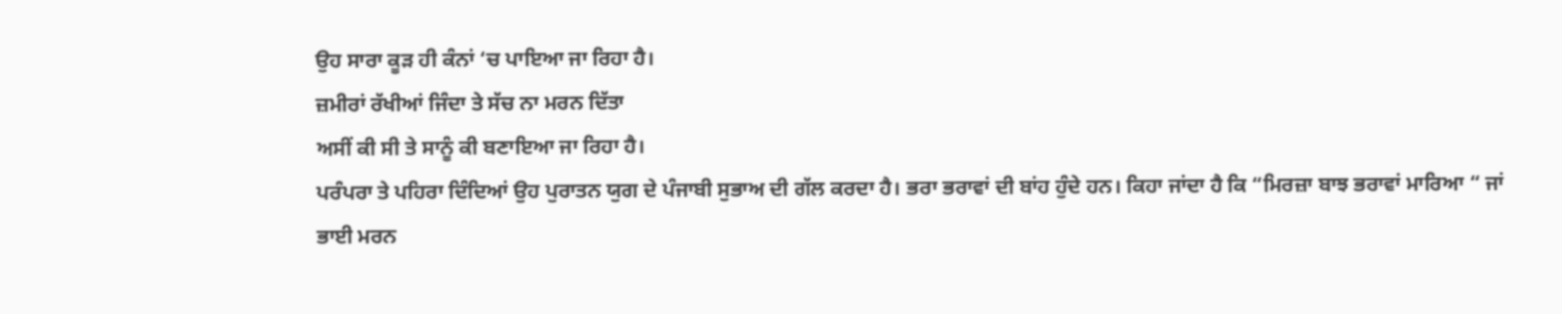ਉਹ ਸਾਰਾ ਕੂੜ ਹੀ ਕੰਨਾਂ ‘ਚ ਪਾਇਆ ਜਾ ਰਿਹਾ ਹੈ।
ਜ਼ਮੀਰਾਂ ਰੱਖੀਆਂ ਜਿੰਦਾ ਤੇ ਸੱਚ ਨਾ ਮਰਨ ਦਿੱਤਾ
ਅਸੀਂ ਕੀ ਸੀ ਤੇ ਸਾਨੂੰ ਕੀ ਬਣਾਇਆ ਜਾ ਰਿਹਾ ਹੈ।
ਪਰੰਪਰਾ ਤੇ ਪਹਿਰਾ ਦਿੰਦਿਆਂ ਉਹ ਪੁਰਾਤਨ ਯੁਗ ਦੇ ਪੰਜਾਬੀ ਸੁਭਾਅ ਦੀ ਗੱਲ ਕਰਦਾ ਹੈ। ਭਰਾ ਭਰਾਵਾਂ ਦੀ ਬਾਂਹ ਹੁੰਦੇ ਹਨ। ਕਿਹਾ ਜਾਂਦਾ ਹੈ ਕਿ “ਮਿਰਜ਼ਾ ਬਾਝ ਭਰਾਵਾਂ ਮਾਰਿਆ “ ਜਾਂ ਭਾਈ ਮਰਨ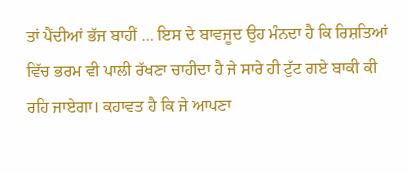ਤਾਂ ਪੈਂਦੀਆਂ ਭੱਜ ਬਾਹੀਂ … ਇਸ ਦੇ ਬਾਵਜੂਦ ਉਹ ਮੰਨਦਾ ਹੈ ਕਿ ਰਿਸ਼ਤਿਆਂ ਵਿੱਚ ਭਰਮ ਵੀ ਪਾਲੀ ਰੱਖਣਾ ਚਾਹੀਦਾ ਹੈ ਜੇ ਸਾਰੇ ਹੀ ਟੁੱਟ ਗਏ ਬਾਕੀ ਕੀ ਰਹਿ ਜਾਏਗਾ। ਕਹਾਵਤ ਹੈ ਕਿ ਜੇ ਆਪਣਾ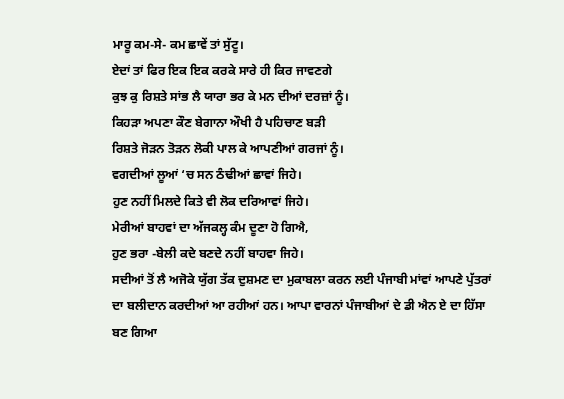ਮਾਰੂ ਕਮ-ਸੇ- ਕਮ ਛਾਵੇਂ ਤਾਂ ਸੁੱਟੂ।
ਏਦਾਂ ਤਾਂ ਫਿਰ ਇਕ ਇਕ ਕਰਕੇ ਸਾਰੇ ਹੀ ਕਿਰ ਜਾਵਣਗੇ
ਕੁਝ ਕੁ ਰਿਸ਼ਤੇ ਸਾਂਭ ਲੈ ਯਾਰਾ ਭਰ ਕੇ ਮਨ ਦੀਆਂ ਦਰਜ਼ਾਂ ਨੂੰ।
ਕਿਹੜਾ ਅਪਣਾ ਕੌਣ ਬੇਗਾਨਾ ਔਖੀ ਹੈ ਪਹਿਚਾਣ ਬੜੀ
ਰਿਸ਼ਤੇ ਜੋੜਨ ਤੋੜਨ ਲੋਕੀ ਪਾਲ ਕੇ ਆਪਣੀਆਂ ਗਰਜਾਂ ਨੂੰ।
ਵਗਦੀਆਂ ਲੂਆਂ ‘ਚ ਸਨ ਠੰਢੀਆਂ ਛਾਵਾਂ ਜਿਹੇ।
ਹੁਣ ਨਹੀਂ ਮਿਲਦੇ ਕਿਤੇ ਵੀ ਲੋਕ ਦਰਿਆਵਾਂ ਜਿਹੇ।
ਮੇਰੀਆਂ ਬਾਹਵਾਂ ਦਾ ਅੱਜਕਲ੍ਹ ਕੰਮ ਦੂਣਾ ਹੋ ਗਿਐ,
ਹੁਣ ਭਰਾ -ਬੇਲੀ ਕਦੇ ਬਣਦੇ ਨਹੀਂ ਬਾਹਵਾ ਜਿਹੇ।
ਸਦੀਆਂ ਤੋਂ ਲੈ ਅਜੋਕੇ ਯੁੱਗ ਤੱਕ ਦੁਸ਼ਮਣ ਦਾ ਮੁਕਾਬਲਾ ਕਰਨ ਲਈ ਪੰਜਾਬੀ ਮਾਂਵਾਂ ਆਪਣੇ ਪੁੱਤਰਾਂ ਦਾ ਬਲੀਦਾਨ ਕਰਦੀਆਂ ਆ ਰਹੀਆਂ ਹਨ। ਆਪਾ ਵਾਰਨਾਂ ਪੰਜਾਬੀਆਂ ਦੇ ਡੀ ਐਨ ਏ ਦਾ ਹਿੱਸਾ ਬਣ ਗਿਆ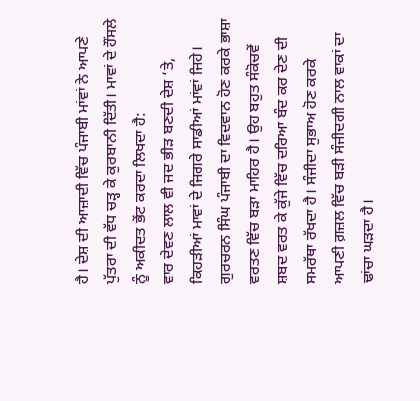ਹੈ। ਦੇਸ਼ ਦੀ ਆਜ਼ਾਦੀ ਵਿੱਚ ਪੰਜਾਬੀ ਮਾਂਵਾਂ ਨੇ ਆਪਣੇ ਪੁੱਤਰਾ ਦੀ ਵੱਧ ਚੜ੍ਹ ਕੇ ਕੁਰਬਾਨੀ ਦਿੱਤੀ। ਮਾਵਾਂ ਦੇ ਹੌਂਸਲੇ ਨੂੰ ਅਕੀਦਤ ਭੇਂਟ ਕਰਦਾ ਲਿਖਦਾ ਹੈ:
ਵਾਰ ਦੇਵਣ ਲਾਲ ਵੀ ਜਦ ਭੀੜ ਬਣਦੀ ਦੇਸ਼ ‘ਤੇ,
ਕਿਹੜੀਆਂ ਮਾਵਾਂ ਦੇ ਜਿਗਰੇ ਸਾਡੀਆਂ ਮਾਂਵਾਂ ਜਿਹੇ।
ਗੁਰਚਰਨ ਸਿੰਘ ਪੰਜਾਬੀ ਦਾ ਵਿਦਵਾਨ ਹੋਣ ਕਰਕੇ ਭਾਸ਼ਾ ਵਰਤਣ ਵਿੱਚ ਬੜਾ ਮਾਹਿਰ ਹੈ। ਉਹ ਬਹੁਤ ਸੰਕੋਚਵੇਂ ਸ਼ਬਦ ਵਰਤ ਕੇ ਕੁੱਜੇ ਵਿੱਚ ਦਰਿਆ ਬੰਦ ਕਰ ਦੇਣ ਦੀ ਸਮਰੱਥਾ ਰੱਖਦਾ ਹੈ। ਸੰਜੀਦਾ ਸੁਭਾਅ ਹੋਣ ਕਰਕੇ ਆਪਣੀ ਗ਼ਜ਼ਲ ਵਿੱਚ ਬੜੀ ਸੰਜੀਦਗੀ ਨਾਲ ਵਾਕਾਂ ਦਾ ਢਾਂਚਾ ਘੜਦਾ ਹੈ।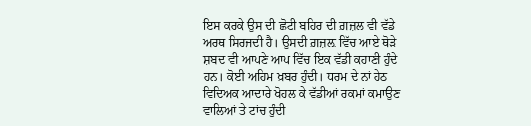ਇਸ ਕਰਕੇ ਉਸ ਦੀ ਛੋਟੀ ਬਹਿਰ ਦੀ ਗ਼ਜ਼ਲ ਵੀ ਵੱਡੇ ਅਰਥ ਸਿਰਜਦੀ ਹੈ। ਉਸਦੀ ਗ਼ਜ਼ਲ਼ ਵਿੱਚ ਆਏ ਥੋੜੇ ਸ਼ਬਦ ਵੀ ਆਪਣੇ ਆਪ ਵਿੱਚ ਇਕ ਵੱਡੀ ਕਹਾਣੀ ਹੁੰਦੇ ਹਨ। ਕੋਈ ਅਹਿਮ ਖ਼ਬਰ ਹੁੰਦੀ। ਧਰਮ ਦੇ ਨਾਂ ਹੇਠ ਵਿਦਿਅਕ ਆਦਾਰੇ ਖੋਹਲ ਕੇ ਵੱਡੀਆਂ ਰਕਮਾਂ ਕਮਾਉਣ ਵਾਲਿਆਂ ਤੇ ਟਾਂਚ ਹੁੰਦੀ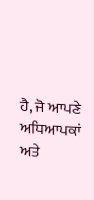ਹੈ, ਜੋ ਆਪਣੇ ਅਧਿਆਪਕਾਂ ਅਤੇ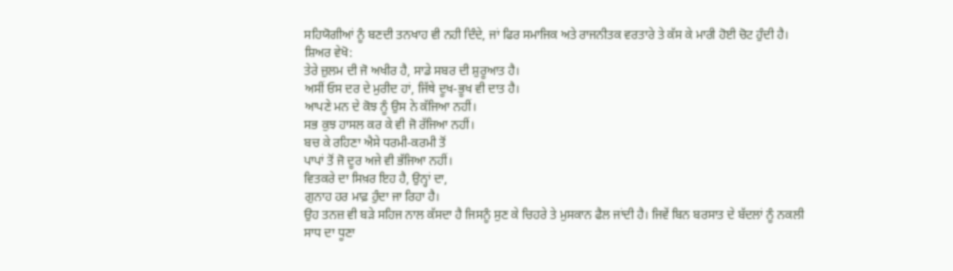ਸਹਿਯੋਗੀਆਂ ਨੂੰ ਬਣਦੀ ਤਨਖਾਹ ਵੀ ਨਹੀ ਦਿੰਦੇ, ਜਾਂ ਫਿਰ ਸਮਾਜਿਕ ਅਤੇ ਰਾਜਨੀਤਕ ਵਰਤਾਰੇ ਤੇ ਕੱਸ ਕੇ ਮਾਰੀ ਹੋਈ ਚੋਟ ਹੁੰਦੀ ਹੈ। ਸ਼ਿਅਰ ਵੇਖੋ:
ਤੇਰੇ ਜ਼ੁਲਮ ਦੀ ਜੋ ਅਖੀਰ ਹੈ, ਸਾਡੇ ਸਬਰ ਦੀ ਸ਼ੁਰੂਆਤ ਹੈ।
ਅਸੀਂ ਓਸ ਦਰ ਦੇ ਮੁਰੀਦ ਹਾਂ, ਜਿੱਥੇ ਦੂਖ-ਭੂਖ ਵੀ ਦਾਤ ਹੈ।
ਆਪਣੇ ਮਨ ਦੇ ਕੋਝ ਨੂੰ ਉਸ ਨੇ ਕੱਜਿਆ ਨਹੀਂ।
ਸਭ ਕੁਝ ਹਾਸਲ ਕਰ ਕੇ ਵੀ ਜੋ ਰੱਜਿਆ ਨਹੀਂ।
ਬਚ ਕੇ ਰਹਿਣਾ ਐਸੇ ਧਰਮੀ-ਕਰਮੀ ਤੋਂ
ਪਾਪਾਂ ਤੋਂ ਜੋ ਦੂਰ ਅਜੇ ਵੀ ਭੱਜਿਆ ਨਹੀਂ।
ਵਿਤਕਰੇ ਦਾ ਸਿਖ਼ਰ ਇਹ ਹੈ, ਉਨ੍ਹਾਂ ਦਾ,
ਗੁਨਾਹ ਹਰ ਮਾਫ਼ ਹੁੰਦਾ ਜਾ ਰਿਹਾ ਹੈ।
ਉਹ ਤਨਜ਼ ਵੀ ਬੜੇ ਸਹਿਜ ਨਾਲ ਕੱਸਦਾ ਹੈ ਜਿਸਨੂੰ ਸੁਣ ਕੇ ਚਿਹਰੇ ਤੇ ਮੁਸਕਾਨ ਫੈਲ ਜਾਂਦੀ ਹੈ। ਜਿਵੇਂ ਬਿਨ ਬਰਸਾਤ ਦੇ ਬੱਦਲਾਂ ਨੂੰ ਨਕਲੀ ਸਾਧ ਦਾ ਧੂਣਾ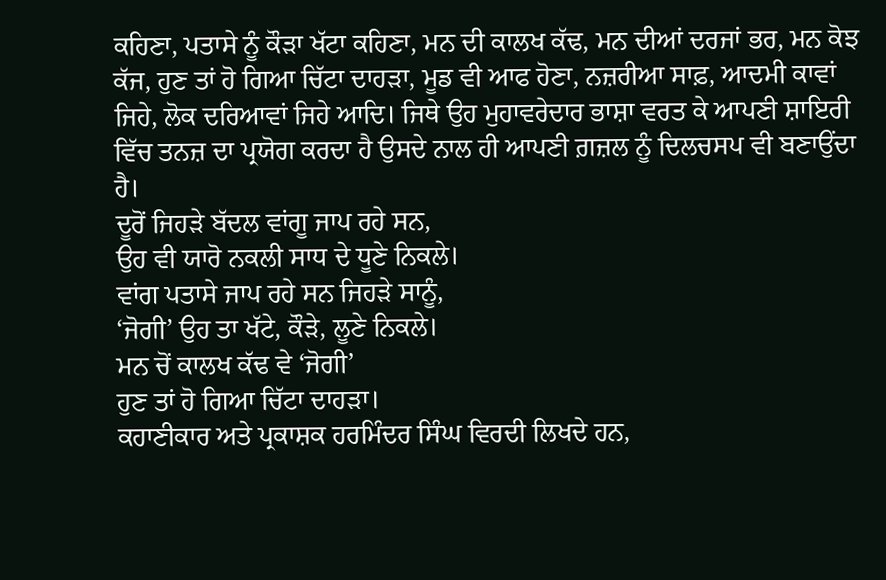ਕਹਿਣਾ, ਪਤਾਸੇ ਨੂੰ ਕੌੜਾ ਖੱਟਾ ਕਹਿਣਾ, ਮਨ ਦੀ ਕਾਲਖ ਕੱਢ, ਮਨ ਦੀਆਂ ਦਰਜਾਂ ਭਰ, ਮਨ ਕੋਝ ਕੱਜ, ਹੁਣ ਤਾਂ ਹੋ ਗਿਆ ਚਿੱਟਾ ਦਾਹੜਾ, ਮੂਡ ਵੀ ਆਫ ਹੋਣਾ, ਨਜ਼ਰੀਆ ਸਾਫ਼, ਆਦਮੀ ਕਾਵਾਂ ਜਿਹੇ, ਲੋਕ ਦਰਿਆਵਾਂ ਜਿਹੇ ਆਦਿ। ਜਿਥੇ ਉਹ ਮੁਹਾਵਰੇਦਾਰ ਭਾਸ਼ਾ ਵਰਤ ਕੇ ਆਪਣੀ ਸ਼ਾਇਰੀ ਵਿੱਚ ਤਨਜ਼ ਦਾ ਪ੍ਰਯੋਗ ਕਰਦਾ ਹੈ ਉਸਦੇ ਨਾਲ ਹੀ ਆਪਣੀ ਗ਼ਜ਼ਲ ਨੂੰ ਦਿਲਚਸਪ ਵੀ ਬਣਾਉਂਦਾ ਹੈ।
ਦੂਰੋਂ ਜਿਹੜੇ ਬੱਦਲ ਵਾਂਗੂ ਜਾਪ ਰਹੇ ਸਨ,
ਉਹ ਵੀ ਯਾਰੋ ਨਕਲੀ ਸਾਧ ਦੇ ਧੂਣੇ ਨਿਕਲੇ।
ਵਾਂਗ ਪਤਾਸੇ ਜਾਪ ਰਹੇ ਸਨ ਜਿਹੜੇ ਸਾਨੂੰ,
‘ਜੋਗੀ’ ਉਹ ਤਾ ਖੱਟੇ, ਕੌੜੇ, ਲੂਣੇ ਨਿਕਲੇ।
ਮਨ ਚੋਂ ਕਾਲਖ ਕੱਢ ਵੇ ‘ਜੋਗੀ’
ਹੁਣ ਤਾਂ ਹੋ ਗਿਆ ਚਿੱਟਾ ਦਾਹੜਾ।
ਕਹਾਣੀਕਾਰ ਅਤੇ ਪ੍ਰਕਾਸ਼ਕ ਹਰਮਿੰਦਰ ਸਿੰਘ ਵਿਰਦੀ ਲਿਖਦੇ ਹਨ,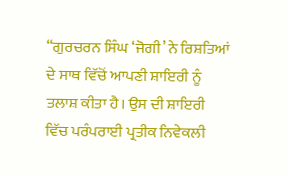“ਗੁਰਚਰਨ ਸਿੰਘ ‘ਜੋਗੀ’ ਨੇ ਰਿਸ਼ਤਿਆਂ ਦੇ ਸਾਥ ਵਿੱਚੋਂ ਆਪਣੀ ਸ਼ਾਇਰੀ ਨੂੰ ਤਲਾਸ਼ ਕੀਤਾ ਹੈ। ਉਸ ਦੀ ਸ਼ਾਇਰੀ ਵਿੱਚ ਪਰੰਪਰਾਈ ਪ੍ਰਤੀਕ ਨਿਵੇਕਲੀ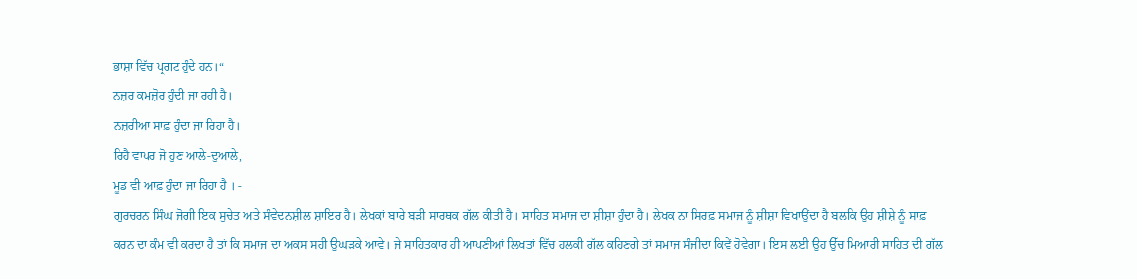ਭਾਸ਼ਾ ਵਿੱਚ ਪ੍ਰਗਟ ਹੁੰਦੇ ਹਨ।“
ਨਜ਼ਰ ਕਮਜ਼ੋਰ ਹੁੰਦੀ ਜਾ ਰਹੀ ਹੈ।
ਨਜ਼ਰੀਆ ਸਾਫ਼ ਹੁੰਦਾ ਜਾ ਰਿਹਾ ਹੈ।
ਰਿਹੈ ਵਾਪਰ ਜੋ ਹੁਣ ਆਲੇ-ਦੁਆਲੇ,
ਮੂਡ ਵੀ ਆਫ਼ ਹੁੰਦਾ ਜਾ ਰਿਹਾ ਹੈ । -
ਗੁਰਚਰਨ ਸਿੰਘ ਜੋਗੀ ਇਕ ਸੁਚੇਤ ਅਤੇ ਸੰਵੇਦਨਸ਼ੀਲ ਸ਼ਾਇਰ ਹੈ। ਲੇਖਕਾਂ ਬਾਰੇ ਬੜੀ ਸਾਰਥਕ ਗੱਲ ਕੀਤੀ ਹੈ। ਸਾਹਿਤ ਸਮਾਜ ਦਾ ਸ਼ੀਸ਼ਾ ਹੁੰਦਾ ਹੈ। ਲੇਖਕ ਨਾ ਸਿਰਫ਼ ਸਮਾਜ ਨੂੰ ਸ਼ੀਸ਼ਾ ਵਿਖਾਉਂਦਾ ਹੈ ਬਲਕਿ ਉਹ ਸ਼ੀਸ਼ੇ ਨੂੰ ਸਾਫ਼ ਕਰਨ ਦਾ ਕੰਮ ਵੀ ਕਰਦਾ ਹੈ ਤਾਂ ਕਿ ਸਮਾਜ ਦਾ ਅਕਸ ਸਹੀ ਉਘੜਕੇ ਆਵੇ। ਜੇ ਸਾਹਿਤਕਾਰ ਹੀ ਆਪਣੀਆਂ ਲਿਖਤਾਂ ਵਿੱਚ ਹਲਕੀ ਗੱਲ ਕਹਿਣਗੇ ਤਾਂ ਸਮਾਜ ਸੰਜੀਦਾ ਕਿਵੇਂ ਹੋਵੇਗਾ। ਇਸ ਲਈ ਉਹ ਉੱਚ ਮਿਆਰੀ ਸਾਹਿਤ ਦੀ ਗੱਲ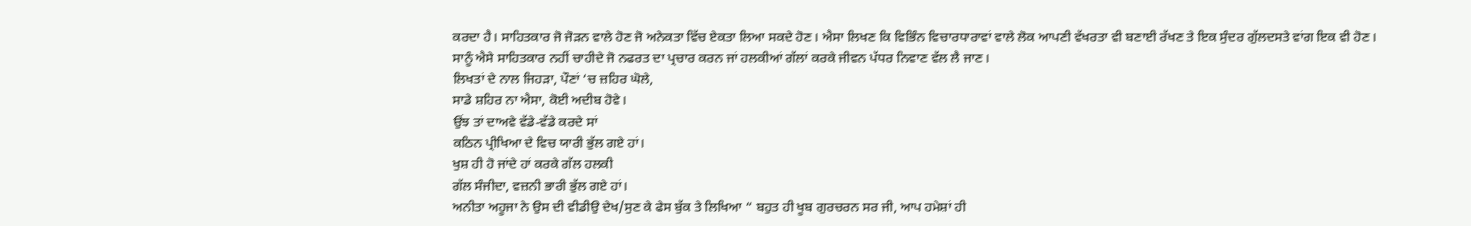ਕਰਦਾ ਹੈ। ਸਾਹਿਤਕਾਰ ਜੋ ਜੋੜਨ ਵਾਲੇ ਹੋਣ ਜੋ ਅਨੇਕਤਾ ਵਿੱਚ ਏਕਤਾ ਲਿਆ ਸਕਦੇ ਹੋਣ। ਐਸਾ ਲਿਖਣ ਕਿ ਵਿਭਿੰਨ ਵਿਚਾਰਧਾਰਾਵਾਂ ਵਾਲੇ ਲੋਕ ਆਪਣੀ ਵੱਖਰਤਾ ਵੀ ਬਣਾਈ ਰੱਖਣ ਤੇ ਇਕ ਸੁੰਦਰ ਗੁੱਲਦਸਤੇ ਵਾਂਗ ਇਕ ਵੀ ਹੋਣ। ਸਾਨੂੰ ਐਸੇ ਸਾਹਿਤਕਾਰ ਨਹੀਂ ਚਾਹੀਦੇ ਜੋ ਨਫਰਤ ਦਾ ਪ੍ਰਚਾਰ ਕਰਨ ਜਾਂ ਹਲਕੀਆਂ ਗੱਲਾਂ ਕਰਕੇ ਜੀਵਨ ਪੱਧਰ ਨਿਵਾਣ ਵੱਲ ਲੈ ਜਾਣ।
ਲਿਖਤਾਂ ਦੇ ਨਾਲ ਜਿਹੜਾ, ਪੌਣਾਂ ‘ਚ ਜ਼ਹਿਰ ਘੋਲੇ,
ਸਾਡੇ ਸ਼ਹਿਰ ਨਾ ਐਸਾ, ਕੋਈ ਅਦੀਬ ਹੋਵੇ।
ਉਂਝ ਤਾਂ ਦਾਅਵੇ ਵੱਡੇ-ਵੱਡੇ ਕਰਦੇ ਸਾਂ
ਕਠਿਨ ਪ੍ਰੀਖਿਆ ਦੇ ਵਿਚ ਯਾਰੀ ਭੁੱਲ ਗਏ ਹਾਂ।
ਖੁਸ਼ ਹੀ ਹੋ ਜਾਂਦੇ ਹਾਂ ਕਰਕੇ ਗੱਲ ਹਲਕੀ
ਗੱਲ ਸੰਜੀਦਾ, ਵਜ਼ਨੀ ਭਾਰੀ ਭੁੱਲ ਗਏ ਹਾਂ।
ਅਨੀਤਾ ਅਹੂਜਾ ਨੇ ਉਸ ਦੀ ਵੀਡੀਉ ਦੇਖ/ਸੁਣ ਕੇ ਫੇਸ ਬੁੱਕ ਤੇ ਲਿਖਿਆ “ ਬਹੁਤ ਹੀ ਖੂਬ ਗੁਰਚਰਨ ਸਰ ਜੀ, ਆਪ ਹਮੇਸ਼ਾਂ ਹੀ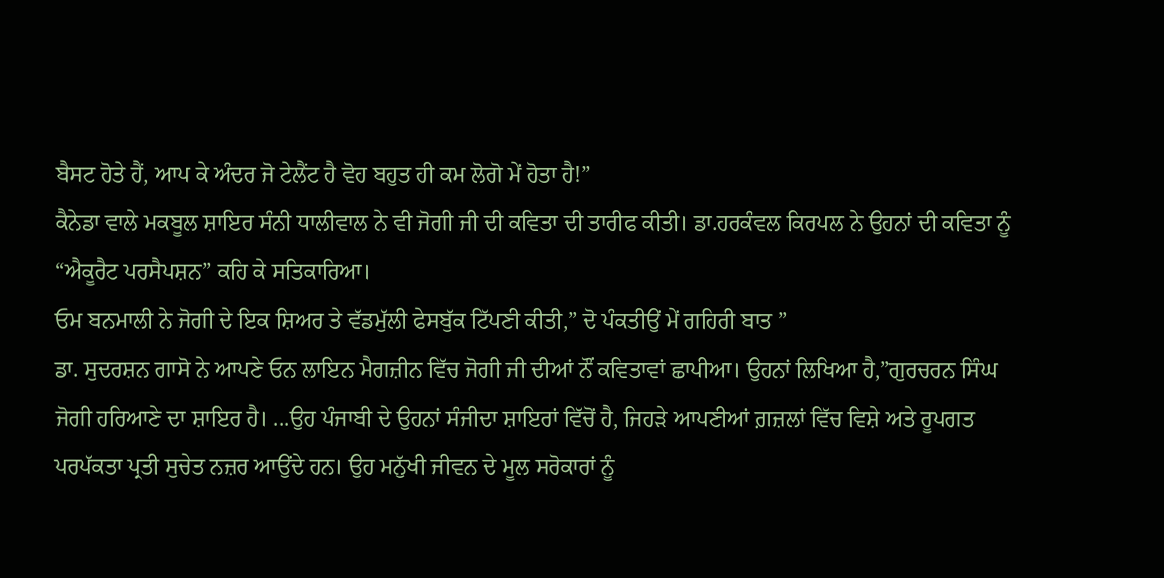ਬੈਸਟ ਹੋਤੇ ਹੈਂ, ਆਪ ਕੇ ਅੰਦਰ ਜੋ ਟੇਲੈਂਟ ਹੈ ਵੋਹ ਬਹੁਤ ਹੀ ਕਮ ਲੋਗੋ ਮੇਂ ਹੋਤਾ ਹੈ!”
ਕੈਨੇਡਾ ਵਾਲੇ ਮਕਬੂਲ ਸ਼ਾਇਰ ਸੰਨੀ ਧਾਲੀਵਾਲ ਨੇ ਵੀ ਜੋਗੀ ਜੀ ਦੀ ਕਵਿਤਾ ਦੀ ਤਾਰੀਫ ਕੀਤੀ। ਡਾ.ਹਰਕੰਵਲ ਕਿਰਪਲ ਨੇ ਉਹਨਾਂ ਦੀ ਕਵਿਤਾ ਨੂੰ “ਐਕੂਰੈਟ ਪਰਸੈਪਸ਼ਨ” ਕਹਿ ਕੇ ਸਤਿਕਾਰਿਆ।
ਓਮ ਬਨਮਾਲੀ ਨੇ ਜੋਗੀ ਦੇ ਇਕ ਸ਼ਿਅਰ ਤੇ ਵੱਡਮੁੱਲੀ ਫੇਸਬੁੱਕ ਟਿੱਪਣੀ ਕੀਤੀ,” ਦੋ ਪੰਕਤੀਉਂ ਮੇਂ ਗਹਿਰੀ ਬਾਤ ”
ਡਾ. ਸੁਦਰਸ਼ਨ ਗਾਸੋ ਨੇ ਆਪਣੇ ਓਨ ਲਾਇਨ ਮੈਗਜ਼ੀਨ ਵਿੱਚ ਜੋਗੀ ਜੀ ਦੀਆਂ ਨੌਂ ਕਵਿਤਾਵਾਂ ਛਾਪੀਆ। ਉਹਨਾਂ ਲਿਖਿਆ ਹੈ,”ਗੁਰਚਰਨ ਸਿੰਘ ਜੋਗੀ ਹਰਿਆਣੇ ਦਾ ਸ਼ਾਇਰ ਹੈ। ...ਉਹ ਪੰਜਾਬੀ ਦੇ ਉਹਨਾਂ ਸੰਜੀਦਾ ਸ਼ਾਇਰਾਂ ਵਿੱਚੋਂ ਹੈ, ਜਿਹੜੇ ਆਪਣੀਆਂ ਗ਼ਜ਼ਲਾਂ ਵਿੱਚ ਵਿਸ਼ੇ ਅਤੇ ਰੂਪਗਤ ਪਰਪੱਕਤਾ ਪ੍ਰਤੀ ਸੁਚੇਤ ਨਜ਼ਰ ਆਉਂਦੇ ਹਨ। ਉਹ ਮਨੁੱਖੀ ਜੀਵਨ ਦੇ ਮੂਲ ਸਰੋਕਾਰਾਂ ਨੂੰ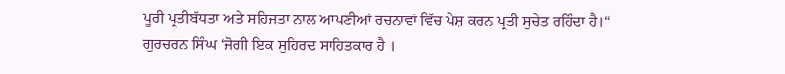ਪੂਰੀ ਪ੍ਰਤੀਬੱਧਤਾ ਅਤੇ ਸਹਿਜਤਾ ਨਾਲ ਆਪਣੀਆਂ ਰਚਨਾਵਾਂ ਵਿੱਚ ਪੇਸ਼ ਕਰਨ ਪ੍ਰਤੀ ਸੁਚੇਤ ਰਹਿੰਦਾ ਹੈ।“
ਗੁਰਚਰਨ ਸਿੰਘ ‘ਜੋਗੀ ਇਕ ਸੁਹਿਰਦ ਸਾਹਿਤਕਾਰ ਹੈ ।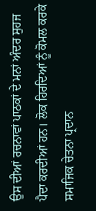ਉਸ ਦੀਆਂ ਰਚਨਾਵਾਂ ਪਾਠਕਾਂ ਦੇ ਮਨਾਂ ਅੰਦਰ ਸੁਹਜ ਪੈਦਾ ਕਰਦੀਆਂ ਹਨ। ਲੋਕ ਹਿਰਦਿਆਂ ਨੂੰ ਕੋਮਲ ਕਰਕੇ ਸਮਾਜਿਕ ਚੇਤਨਾ ਪ੍ਰਦਾਨ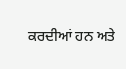ਕਰਦੀਆਂ ਹਨ ਅਤੇ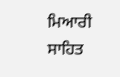ਮਿਆਰੀ ਸਾਹਿਤ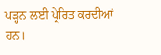ਪੜ੍ਹਨ ਲਈ ਪ੍ਰੇਰਿਤ ਕਰਦੀਆਂ ਹਨ।